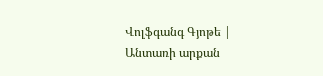Վոլֆգանգ Գյոթե | Անտառի արքան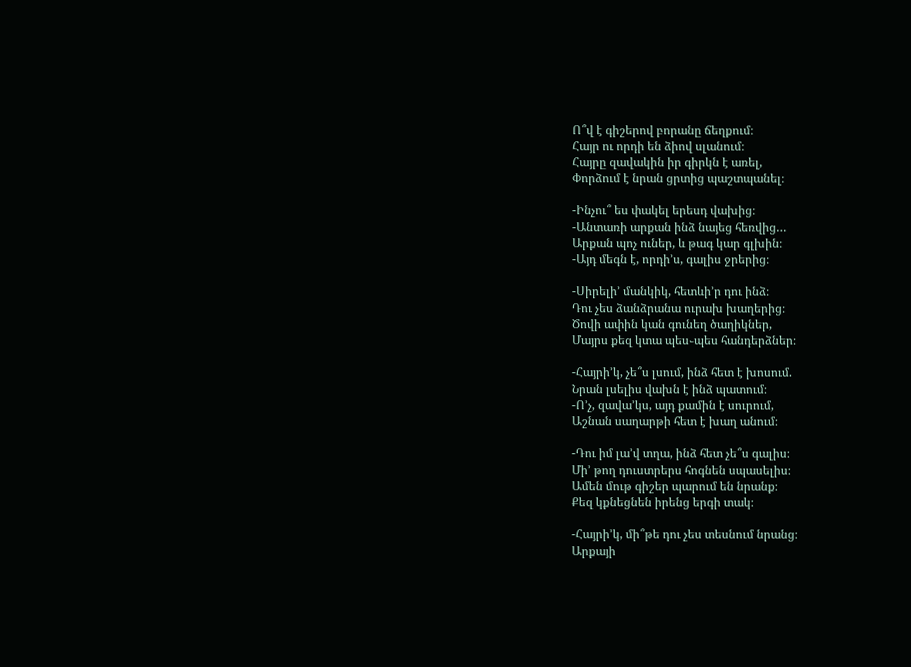Ո՞վ է գիշերով բորանը ճեղքում։
Հայր ու որդի են ձիով սլանում։
Հայրը զավակին իր գիրկն է առել,
Փորձում է նրան ցրտից պաշտպանել։

-Ինչու՞ ես փակել երեսդ վախից։
-Անտառի արքան ինձ նայեց հեռվից…
Արքան պոչ ուներ, և թագ կար գլխին։
-Այդ մեգն է, որդի’ս, գալիս ջրերից։

-Սիրելի’ մանկիկ, հետևի’ր դու ինձ։
Դու չես ձանձրանա ուրախ խաղերից։
Ծովի ափին կան գունեղ ծաղիկներ,
Մայրս քեզ կտա պես֊պես հանդերձներ։

-Հայրի’կ, չե՞ս լսում, ինձ հետ է խոսում.
Նրան լսելիս վախն է ինձ պատում։
-Ո’չ, զավա’կս, այդ քամին է սուրում,
Աշնան սաղարթի հետ է խաղ անում։

-Դու իմ լա’վ տղա, ինձ հետ չե՞ս գալիս։
Մի’ թող դուստրերս հոգնեն սպասելիս։
Ամեն մութ գիշեր պարում են նրանք։
Քեզ կքնեցնեն իրենց երգի տակ։

-Հայրի’կ, մի՞թե դու չես տեսնում նրանց։
Արքայի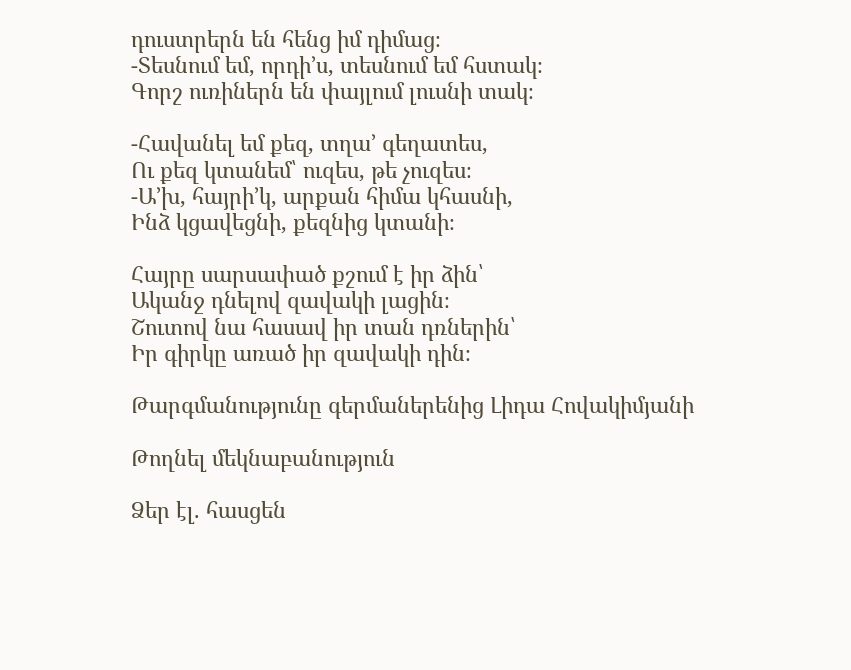դուստրերն են հենց իմ դիմաց։
-Տեսնում եմ, որդի’ս, տեսնում եմ հստակ։
Գորշ ուռիներն են փայլում լուսնի տակ։

-Հավանել եմ քեզ, տղա’ գեղատես,
Ու քեզ կտանեմ՝ ուզես, թե չուզես։
-Ա’խ, հայրի’կ, արքան հիմա կհասնի,
Ինձ կցավեցնի, քեզնից կտանի։

Հայրը սարսափած քշում է իր ձին՝
Ականջ դնելով զավակի լացին։
Շուտով նա հասավ իր տան դռներին՝
Իր գիրկը առած իր զավակի դին։

Թարգմանությունը գերմաներենից Լիդա Հովակիմյանի

Թողնել մեկնաբանություն

Ձեր էլ. հասցեն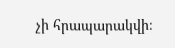չի հրապարակվի։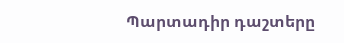Պարտադիր դաշտերը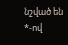նշված են *-ով